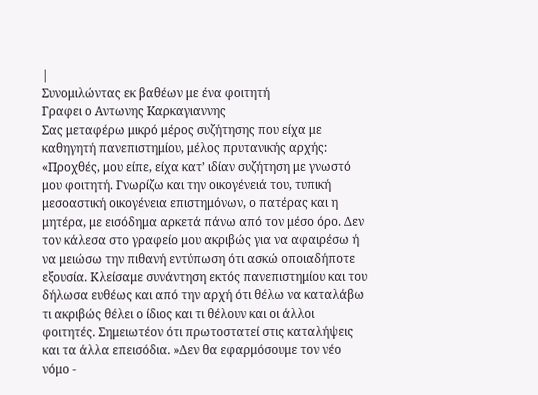|
Συνομιλώντας εκ βαθέων με ένα φοιτητή
Γραφει ο Aντωνης Kαρκαγιαννης
Σας μεταφέρω μικρό μέρος συζήτησης που είχα με καθηγητή πανεπιστημίου, μέλος πρυτανικής αρχής: «Προχθές, μου είπε, είχα κατ’ ιδίαν συζήτηση με γνωστό μου φοιτητή. Γνωρίζω και την οικογένειά του, τυπική μεσοαστική οικογένεια επιστημόνων, ο πατέρας και η μητέρα, με εισόδημα αρκετά πάνω από τον μέσο όρο. Δεν τον κάλεσα στο γραφείο μου ακριβώς για να αφαιρέσω ή να μειώσω την πιθανή εντύπωση ότι ασκώ οποιαδήποτε εξουσία. Κλείσαμε συνάντηση εκτός πανεπιστημίου και του δήλωσα ευθέως και από την αρχή ότι θέλω να καταλάβω τι ακριβώς θέλει ο ίδιος και τι θέλουν και οι άλλοι φοιτητές. Σημειωτέον ότι πρωτοστατεί στις καταλήψεις και τα άλλα επεισόδια. »Δεν θα εφαρμόσουμε τον νέο νόμο -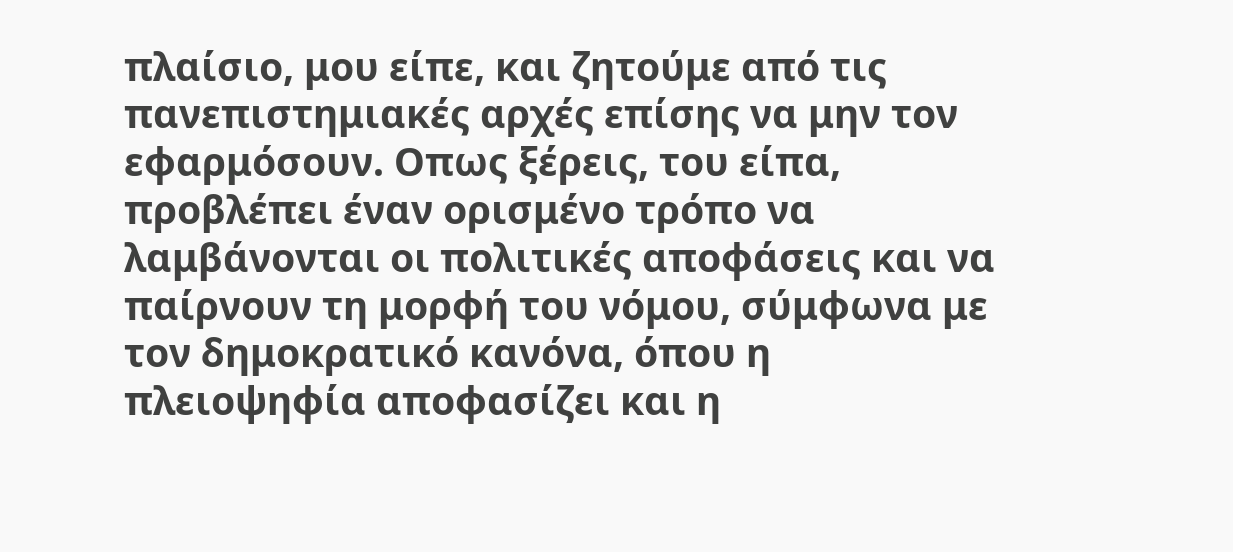πλαίσιο, μου είπε, και ζητούμε από τις πανεπιστημιακές αρχές επίσης να μην τον εφαρμόσουν. Οπως ξέρεις, του είπα, προβλέπει έναν ορισμένο τρόπο να λαμβάνονται οι πολιτικές αποφάσεις και να παίρνουν τη μορφή του νόμου, σύμφωνα με τον δημοκρατικό κανόνα, όπου η πλειοψηφία αποφασίζει και η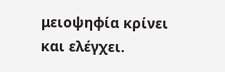μειοψηφία κρίνει και ελέγχει.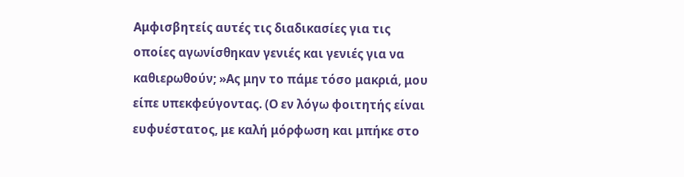Αμφισβητείς αυτές τις διαδικασίες για τις οποίες αγωνίσθηκαν γενιές και γενιές για να καθιερωθούν; »Ας μην το πάμε τόσο μακριά, μου είπε υπεκφεύγοντας. (Ο εν λόγω φοιτητής είναι ευφυέστατος, με καλή μόρφωση και μπήκε στο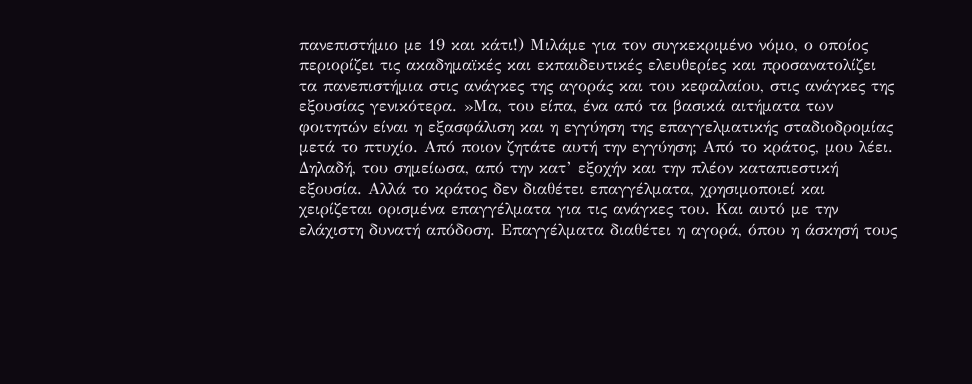πανεπιστήμιο με 19 και κάτι!) Μιλάμε για τον συγκεκριμένο νόμο, ο οποίος περιορίζει τις ακαδημαϊκές και εκπαιδευτικές ελευθερίες και προσανατολίζει τα πανεπιστήμια στις ανάγκες της αγοράς και του κεφαλαίου, στις ανάγκες της εξουσίας γενικότερα. »Μα, του είπα, ένα από τα βασικά αιτήματα των φοιτητών είναι η εξασφάλιση και η εγγύηση της επαγγελματικής σταδιοδρομίας μετά το πτυχίο. Από ποιον ζητάτε αυτή την εγγύηση; Από το κράτος, μου λέει. Δηλαδή, του σημείωσα, από την κατ’ εξοχήν και την πλέον καταπιεστική εξουσία. Αλλά το κράτος δεν διαθέτει επαγγέλματα, χρησιμοποιεί και χειρίζεται ορισμένα επαγγέλματα για τις ανάγκες του. Και αυτό με την ελάχιστη δυνατή απόδοση. Επαγγέλματα διαθέτει η αγορά, όπου η άσκησή τους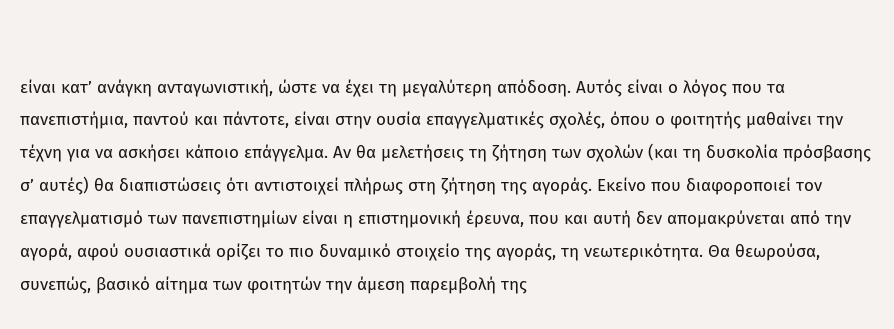είναι κατ’ ανάγκη ανταγωνιστική, ώστε να έχει τη μεγαλύτερη απόδοση. Αυτός είναι ο λόγος που τα πανεπιστήμια, παντού και πάντοτε, είναι στην ουσία επαγγελματικές σχολές, όπου ο φοιτητής μαθαίνει την τέχνη για να ασκήσει κάποιο επάγγελμα. Αν θα μελετήσεις τη ζήτηση των σχολών (και τη δυσκολία πρόσβασης σ’ αυτές) θα διαπιστώσεις ότι αντιστοιχεί πλήρως στη ζήτηση της αγοράς. Εκείνο που διαφοροποιεί τον επαγγελματισμό των πανεπιστημίων είναι η επιστημονική έρευνα, που και αυτή δεν απομακρύνεται από την αγορά, αφού ουσιαστικά ορίζει το πιο δυναμικό στοιχείο της αγοράς, τη νεωτερικότητα. Θα θεωρούσα, συνεπώς, βασικό αίτημα των φοιτητών την άμεση παρεμβολή της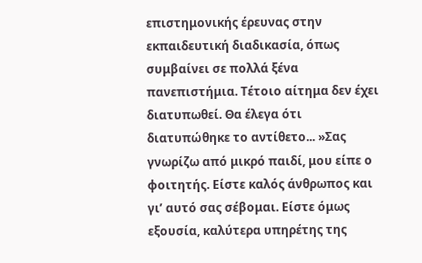επιστημονικής έρευνας στην εκπαιδευτική διαδικασία, όπως συμβαίνει σε πολλά ξένα πανεπιστήμια. Τέτοιο αίτημα δεν έχει διατυπωθεί. Θα έλεγα ότι διατυπώθηκε το αντίθετο... »Σας γνωρίζω από μικρό παιδί, μου είπε ο φοιτητής. Είστε καλός άνθρωπος και γι’ αυτό σας σέβομαι. Είστε όμως εξουσία, καλύτερα υπηρέτης της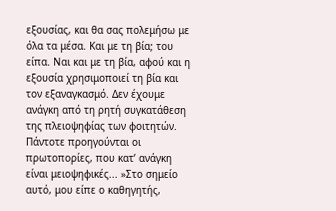εξουσίας, και θα σας πολεμήσω με όλα τα μέσα. Και με τη βία; του είπα. Ναι και με τη βία, αφού και η εξουσία χρησιμοποιεί τη βία και τον εξαναγκασμό. Δεν έχουμε ανάγκη από τη ρητή συγκατάθεση της πλειοψηφίας των φοιτητών. Πάντοτε προηγούνται οι πρωτοπορίες, που κατ’ ανάγκη είναι μειοψηφικές... »Στο σημείο αυτό, μου είπε ο καθηγητής,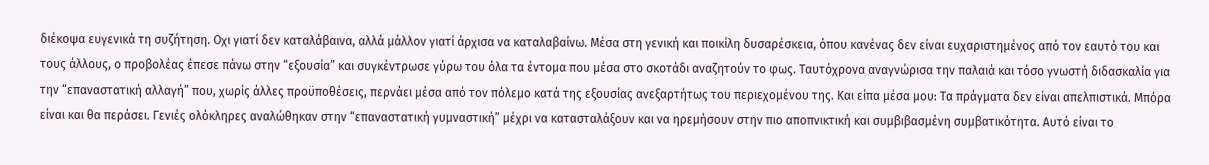διέκοψα ευγενικά τη συζήτηση. Οχι γιατί δεν καταλάβαινα, αλλά μάλλον γιατί άρχισα να καταλαβαίνω. Μέσα στη γενική και ποικίλη δυσαρέσκεια, όπου κανένας δεν είναι ευχαριστημένος από τον εαυτό του και τους άλλους, ο προβολέας έπεσε πάνω στην “εξουσία” και συγκέντρωσε γύρω του όλα τα έντομα που μέσα στο σκοτάδι αναζητούν το φως. Ταυτόχρονα αναγνώρισα την παλαιά και τόσο γνωστή διδασκαλία για την “επαναστατική αλλαγή” που, χωρίς άλλες προϋποθέσεις, περνάει μέσα από τον πόλεμο κατά της εξουσίας ανεξαρτήτως του περιεχομένου της. Και είπα μέσα μου: Τα πράγματα δεν είναι απελπιστικά. Μπόρα είναι και θα περάσει. Γενιές ολόκληρες αναλώθηκαν στην “επαναστατική γυμναστική” μέχρι να κατασταλάξουν και να ηρεμήσουν στην πιο αποπνικτική και συμβιβασμένη συμβατικότητα. Αυτό είναι το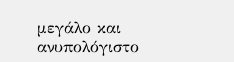μεγάλο και ανυπολόγιστο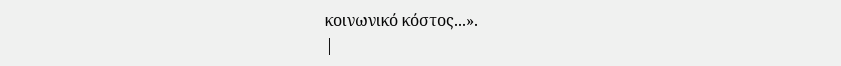κοινωνικό κόστος...».
|